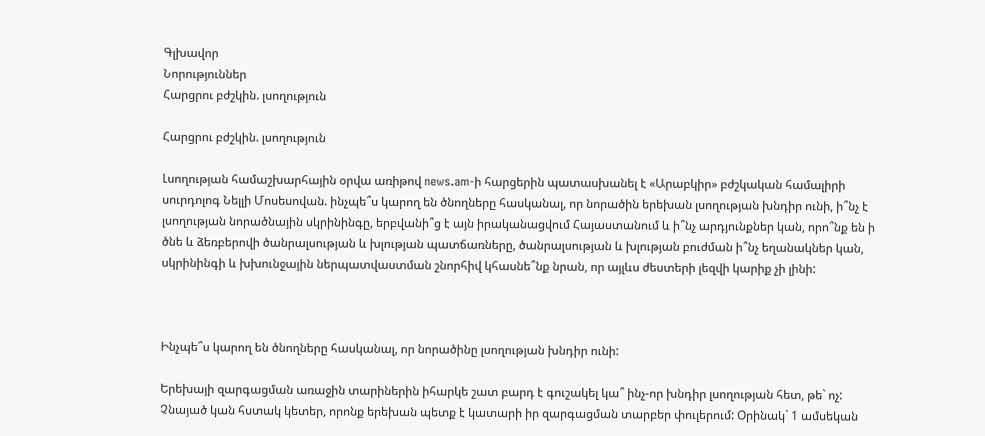Գլխավոր
Նորություններ
Հարցրու բժշկին. լսողություն

Հարցրու բժշկին. լսողություն

Լսողության համաշխարհային օրվա առիթով news.am-ի հարցերին պատասխանել է «Արաբկիր» բժշկական համալիրի սուրդոլոգ Նելլի Մոսեսովան. ինչպե՞ս կարող են ծնողները հասկանալ, որ նորածին երեխան լսողության խնդիր ունի, ի՞նչ է լսողության նորածնային սկրինինգը, երբվանի՞ց է այն իրականացվում Հայաստանում և ի՞նչ արդյունքներ կան, որո՞նք են ի ծնե և ձեռբերովի ծանրալսության և խլության պատճառները, ծանրալսության և խլության բուժման ի՞նչ եղանակներ կան, սկրինինգի և խխունջային ներպատվաստման շնորհիվ կհասնե՞նք նրան, որ այլևս ժեստերի լեզվի կարիք չի լինի:



Ինչպե՞ս կարող են ծնողները հասկանալ, որ նորածինը լսողության խնդիր ունի:

Երեխայի զարգացման առաջին տարիներին իհարկե շատ բարդ է գուշակել կա՞ ինչ-որ խնդիր լսողության հետ, թե` ոչ: Չնայած կան հստակ կետեր, որոնք երեխան պետք է կատարի իր զարգացման տարբեր փուլերում: Օրինակ` 1 ամսեկան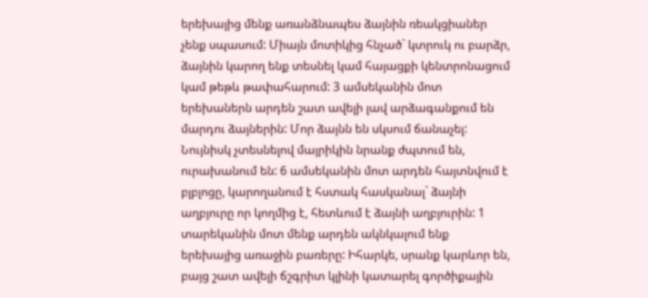երեխայից մենք առանձնապես ձայնին ռեակցիաներ չենք սպասում: Միայն մոտիկից հնչած` կտրուկ ու բարձր, ձայնին կարող ենք տեսնել կամ հայացքի կենտրոնացում կամ թեթև թափահարում: 3 ամսեկանին մոտ երեխաներն արդեն շատ ավելի լավ արձագանքում են մարդու ձայներին: Մոր ձայնն են սկսում ճանաչել: Նույնիսկ չտեսնելով մայրիկին նրանք ժպտում են, ուրախանում են: 6 ամսեկանին մոտ արդեն հայտնվում է բլբլոցը, կարողանում է հստակ հասկանալ` ձայնի աղբյուրը որ կողմից է, հետևում է ձայնի աղբյուրին: 1 տարեկանին մոտ մենք արդեն ակնկալում ենք երեխայից առաջին բառերը: Իհարկե, սրանք կարևոր են, բայց շատ ավելի ճշգրիտ կլինի կատարել գործիքային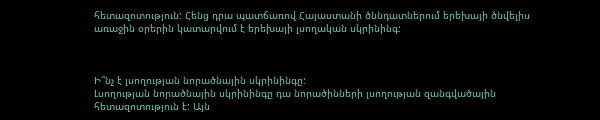հետազոտություն: Հենց դրա պատճառով Հայաստանի ծննդատներում երեխայի ծնվելիս առաջին օրերին կատարվում է երեխայի լսողական սկրինինգ:



Ի՞նչ է լսողության նորածնային սկրինինգը:
Լսողության նորածնային սկրինինգը դա նորածինների լսողության զանգվածային հետազոտություն է: Այն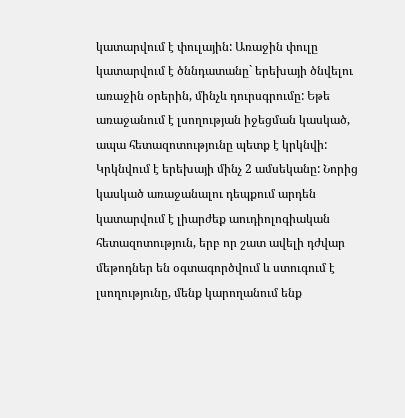կատարվում է փուլային: Առաջին փուլը կատարվում է ծննդատանը` երեխայի ծնվելու առաջին օրերին, մինչև դուրսգրումը: Եթե առաջանում է լսողության իջեցման կասկած, ապա հետազոտությունը պետք է կրկնվի: Կրկնվում է երեխայի մինչ 2 ամսեկանը: Նորից կասկած առաջանալու դեպքում արդեն կատարվում է լիարժեք աուդիոլոգիական հետազոտություն, երբ որ շատ ավելի դժվար մեթոդներ են օգտագործվում և ստուգում է լսողությունը, մենք կարողանում ենք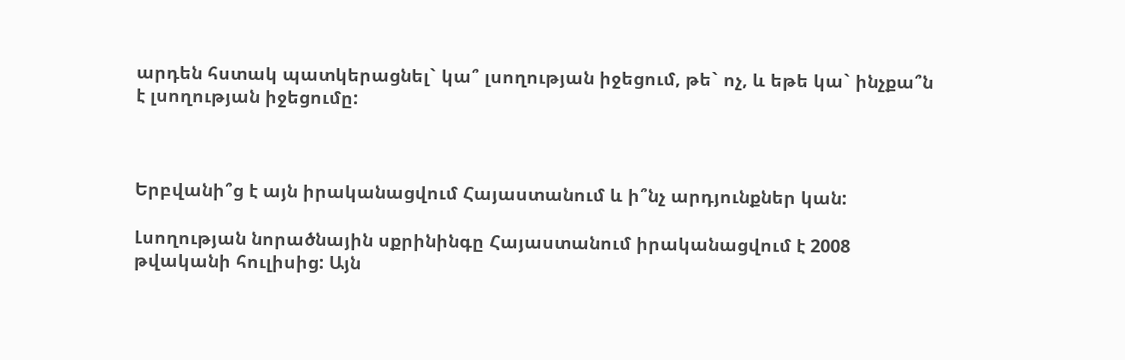արդեն հստակ պատկերացնել` կա՞ լսողության իջեցում, թե` ոչ, և եթե կա` ինչքա՞ն է լսողության իջեցումը:



Երբվանի՞ց է այն իրականացվում Հայաստանում և ի՞նչ արդյունքներ կան:

Լսողության նորածնային սքրինինգը Հայաստանում իրականացվում է 2008 թվականի հուլիսից: Այն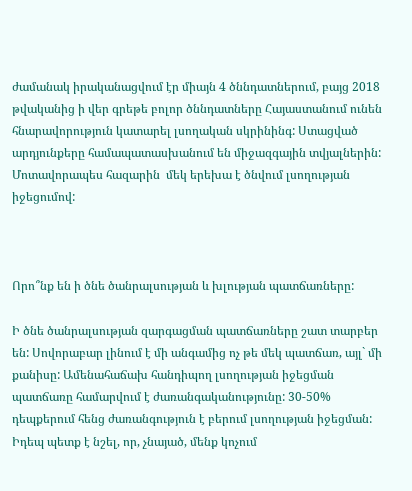ժամանակ իրականացվում էր միայն 4 ծննդատներում, բայց 2018 թվականից ի վեր գրեթե բոլոր ծննդատները Հայաստանում ունեն հնարավորություն կատարել լսողական սկրինինգ: Ստացված արդյունքերը համապատասխանում են միջազգային տվյալներին: Մոտավորապես հազարին  մեկ երեխա է ծնվում լսողության իջեցումով:



Որո՞նք են ի ծնե ծանրալսության և խլության պատճառները:

Ի ծնե ծանրալսության զարգացման պատճառները շատ տարբեր են: Սովորաբար լինում է մի անգամից ոչ թե մեկ պատճառ, այլ` մի քանիսը: Ամենահաճախ հանդիպող լսողության իջեցման պատճառը համարվում է ժառանգականությունը: 30-50% դեպքերում հենց ժառանգություն է բերում լսողության իջեցման: Իդեպ պետք է նշել, որ, չնայած, մենք կոչում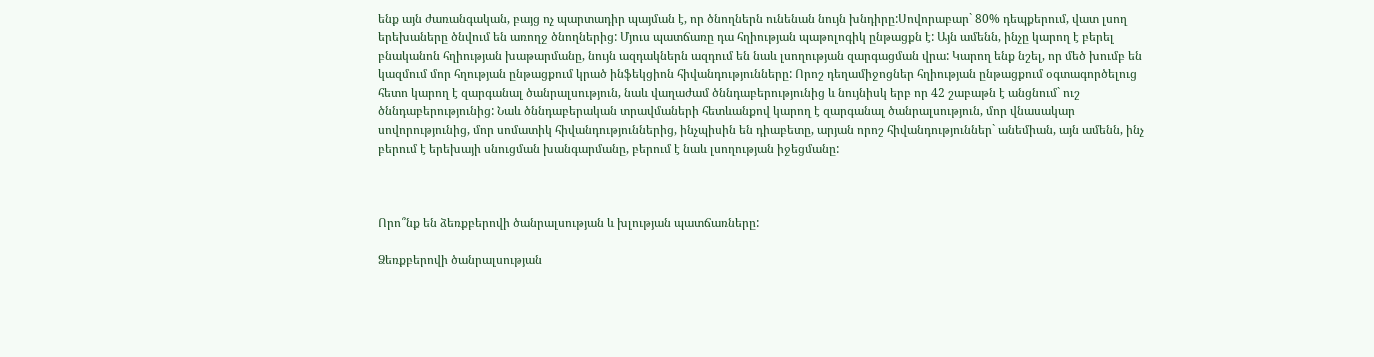ենք այն ժառանգական, բայց ոչ պարտադիր պայման է, որ ծնողներն ունենան նույն խնդիրը:Սովորաբար` 80% դեպքերում, վատ լսող երեխաները ծնվում են առողջ ծնողներից: Մյուս պատճառը դա հղիության պաթոլոգիկ ընթացքն է: Այն ամենն, ինչը կարող է բերել բնականոն հղիության խաթարմանը, նույն ազդակներն ազդում են նաև լսողության զարգացման վրա: Կարող ենք նշել, որ մեծ խումբ են կազմում մոր հղության ընթացքում կրած ինֆեկցիոն հիվանդությունները: Որոշ դեղամիջոցներ հղիության ընթացքում օգտագործելուց հետո կարող է զարգանալ ծանրալսություն, նաև վաղաժամ ծննդաբերությունից և նույնիսկ երբ որ 42 շաբաթն է անցնում` ուշ ծննդաբերությունից: Նաև ծննդաբերական տրավմաների հետևանքով կարող է զարգանալ ծանրալսություն, մոր վնասակար սովորությունից, մոր սոմատիկ հիվանդություններից, ինչպիսին են դիաբետը, արյան որոշ հիվանդություններ` անեմիան, այն ամենն, ինչ բերում է երեխայի սնուցման խանգարմանը, բերում է նաև լսողության իջեցմանը:



Որո՞նք են ձեռքբերովի ծանրալսության և խլության պատճառները:

Ձեռքբերովի ծանրալսության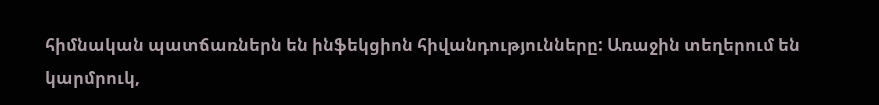հիմնական պատճառներն են ինֆեկցիոն հիվանդությունները: Առաջին տեղերում են կարմրուկ,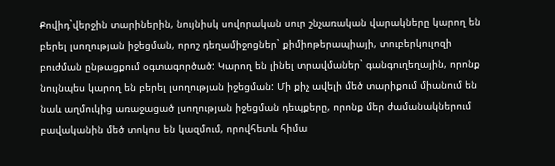Քովիդ`վերջին տարիներին, նույնիսկ սովորական սուր շնչառական վարակները կարող են բերել լսողության իջեցման, որոշ դեղամիջոցներ` քիմիոթերապիայի, տուբերկուլոզի բուժման ընթացքում օգտագործած: Կարող են լինել տրավմաներ` գանգուղեղային, որոնք նույնպես կարող են բերել լսողության իջեցման: Մի քիչ ավելի մեծ տարիքում միանում են նաև աղմուկից առաջացած լսողության իջեցման դեպքերը, որոնք մեր ժամանակներում բավականին մեծ տոկոս են կազմում, որովհետև հիմա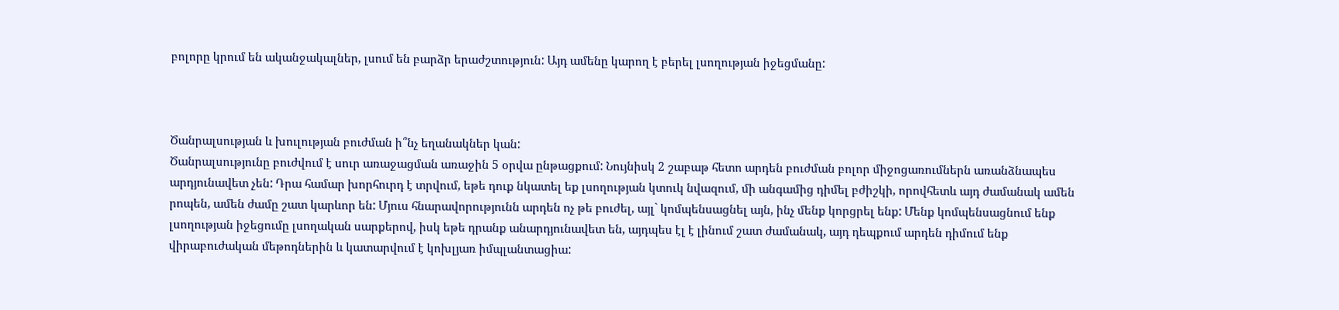բոլորը կրում են ականջակալներ, լսում են բարձր երաժշտություն: Այդ ամենը կարող է բերել լսողության իջեցմանը:



Ծանրալսության և խուլության բուժման ի՞նչ եղանակներ կան:
Ծանրալսությունը բուժվում է սուր առաջացման առաջին 5 օրվա ընթացքում: Նույնիսկ 2 շաբաթ հետո արդեն բուժման բոլոր միջոցառումներն առանձնապես արդյունավետ չեն: Դրա համար խորհուրդ է տրվում, եթե դուք նկատել եք լսողության կտուկ նվազում, մի անգամից դիմել բժիշկի, որովհետև այդ ժամանակ ամեն րոպեն, ամեն ժամը շատ կարևոր են: Մյուս հնարավորությունն արդեն ոչ թե բուժել, այլ` կոմպենսացնել այն, ինչ մենք կորցրել ենք: Մենք կոմպենսացնում ենք լսողության իջեցումը լսողական սարքերով, իսկ եթե դրանք անարդյունավետ են, այդպես էլ է լինում շատ ժամանակ, այդ դեպքում արդեն դիմում ենք վիրաբուժական մեթոդներին և կատարվում է կոխլյառ իմպլանտացիա: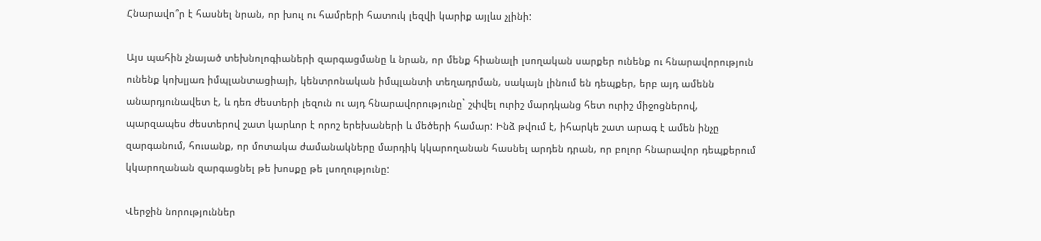Հնարավո՞ր է հասնել նրան, որ խուլ ու համրերի հատուկ լեզվի կարիք այլևս չլինի:

Այս պահին չնայած տեխնոլոգիաների զարգացմանը և նրան, որ մենք հիանալի լսողական սարքեր ունենք ու հնարավորություն ունենք կոխլյառ իմպլանտացիայի, կենտրոնական իմպլանտի տեղադրման, սակայն լինում են դեպքեր, երբ այդ ամենն անարդյունավետ է, և դեռ ժեստերի լեզուն ու այդ հնարավորությունը` շփվել ուրիշ մարդկանց հետ ուրիշ միջոցներով, պարզապես ժեստերով շատ կարևոր է որոշ երեխաների և մեծերի համար: Ինձ թվում է, իհարկե շատ արագ է ամեն ինչը զարգանում, հուսանք, որ մոտակա ժամանակները մարդիկ կկարողանան հասնել արդեն դրան, որ բոլոր հնարավոր դեպքերում կկարողանան զարգացնել թե խոսքը թե լսողությունը:

Վերջին նորություններ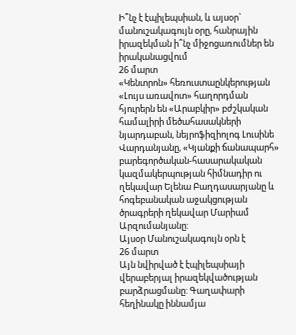Ի՞նչ է էպիլեպսիան, և այսօր` մանուշակագույն օրը, հանրային իրազեկման ի՞նչ միջոցառումներ են իրականացվում
26 մարտ
«Կենտրոն» հեռուստաընկերության «Լույս առավոտ» հաղորդման հյուրերն են «Արաբկիր» բժշկական համալիրի մեծահասակների նյարդաբան, նեյրոֆիզիոլոգ Լուսինե Վարդանյանը, «Կյանքի ճանապարհ» բարեգործական-հասարակական կազմակերպության հիմնադիր ու ղեկավար Ելենա Բաղդասարյանը և հոգեբանական աջակցության ծրագրերի ղեկավար Մարիամ Արզումանյանը:
Այսօր Մանուշակագույն օրն է
26 մարտ
Այն նվիրված է էպիլեպսիայի վերաբերյալ իրազեկվածության բարձրացմանը: Գաղափարի հեղինակը իննամյա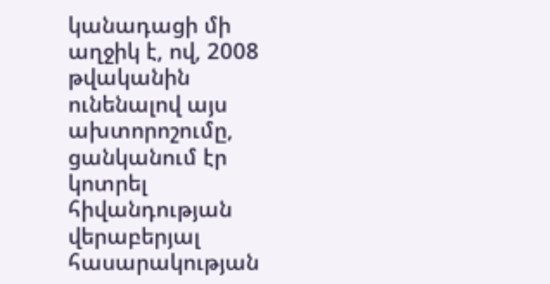կանադացի մի աղջիկ է, ով, 2008 թվականին ունենալով այս ախտորոշումը, ցանկանում էր կոտրել հիվանդության վերաբերյալ հասարակության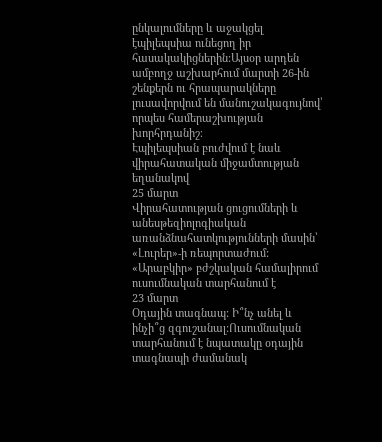ընկալումները և աջակցել էպիլեպսիա ունեցող իր հասակակիցներին:Այսօր արդեն ամբողջ աշխարհում մարտի 26-ին շենքերն ու հրապարակները լուսավորվում են մանուշակագույնով՝ որպես համերաշխության խորհրդանիշ։
Էպիլեպսիան բուժվում է նաև վիրահատական միջամտության եղանակով
25 մարտ
Վիրահատության ցուցումների և անեսթեզիոլոգիական առանձնահատկությունների մասին՝ «Լուրեր»-ի ռեպորտաժում:
«Արաբկիր» բժշկական համալիրում ուսումնական տարհանում է
23 մարտ
Օդային տագնապ: Ի՞նչ անել և ինչի՞ց զգուշանալ:Ուսումնական տարհանում է նպատակը օդային տագնապի ժամանակ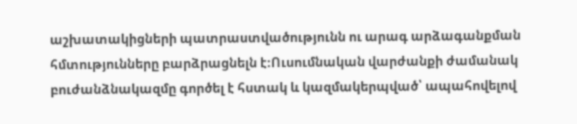աշխատակիցների պատրաստվածությունն ու արագ արձագանքման հմտությունները բարձրացնելն է։Ուսումնական վարժանքի ժամանակ բուժանձնակազմը գործել է հստակ և կազմակերպված՝ ապահովելով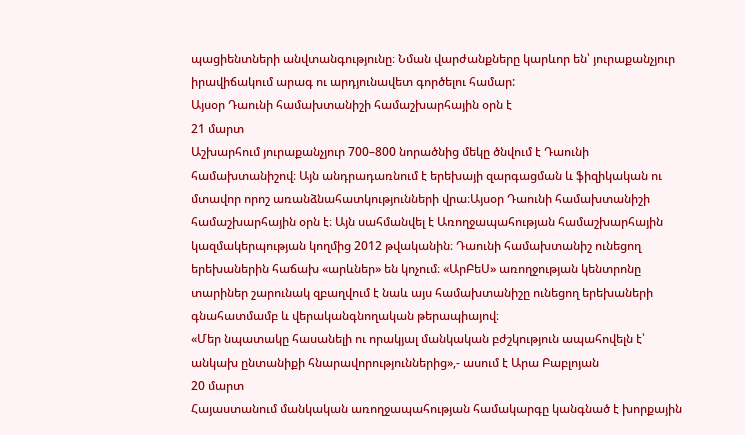պացիենտների անվտանգությունը։ Նման վարժանքները կարևոր են՝ յուրաքանչյուր իրավիճակում արագ ու արդյունավետ գործելու համար:
Այսօր Դաունի համախտանիշի համաշխարհային օրն է
21 մարտ
Աշխարհում յուրաքանչյուր 700–800 նորածնից մեկը ծնվում է Դաունի համախտանիշով։ Այն անդրադառնում է երեխայի զարգացման և ֆիզիկական ու մտավոր որոշ առանձնահատկությունների վրա։Այսօր Դաունի համախտանիշի համաշխարհային օրն է։ Այն սահմանվել է Առողջապահության համաշխարհային կազմակերպության կողմից 2012 թվականին։ Դաունի համախտանիշ ունեցող երեխաներին հաճախ «արևներ» են կոչում։ «ԱրԲեՍ» առողջության կենտրոնը տարիներ շարունակ զբաղվում է նաև այս համախտանիշը ունեցող երեխաների գնահատմամբ և վերականգնողական թերապիայով։
«Մեր նպատակը հասանելի ու որակյալ մանկական բժշկություն ապահովելն է՝ անկախ ընտանիքի հնարավորություններից»,- ասում է Արա Բաբլոյան
20 մարտ
Հայաստանում մանկական առողջապահության համակարգը կանգնած է խորքային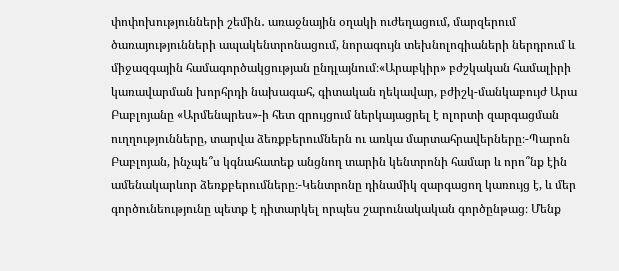փոփոխությունների շեմին․ առաջնային օղակի ուժեղացում, մարզերում ծառայությունների ապակենտրոնացում, նորագույն տեխնոլոգիաների ներդրում և միջազգային համագործակցության ընդլայնում։«Արաբկիր» բժշկական համալիրի կառավարման խորհրդի նախագահ, գիտական ղեկավար, բժիշկ-մանկաբույժ Արա Բաբլոյանը «Արմենպրես»-ի հետ զրույցում ներկայացրել է ոլորտի զարգացման ուղղությունները, տարվա ձեռքբերումներն ու առկա մարտահրավերները։-Պարոն Բաբլոյան, ինչպե՞ս կգնահատեք անցնող տարին կենտրոնի համար և որո՞նք էին ամենակարևոր ձեռքբերումները։-Կենտրոնը դինամիկ զարգացող կառույց է, և մեր գործունեությունը պետք է դիտարկել որպես շարունակական գործընթաց։ Մենք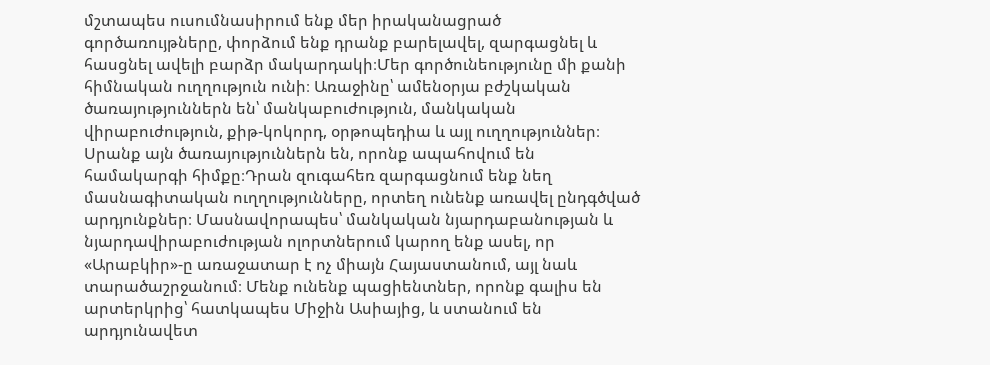մշտապես ուսումնասիրում ենք մեր իրականացրած գործառույթները, փորձում ենք դրանք բարելավել, զարգացնել և հասցնել ավելի բարձր մակարդակի։Մեր գործունեությունը մի քանի հիմնական ուղղություն ունի։ Առաջինը՝ ամենօրյա բժշկական ծառայություններն են՝ մանկաբուժություն, մանկական վիրաբուժություն, քիթ-կոկորդ, օրթոպեդիա և այլ ուղղություններ։ Սրանք այն ծառայություններն են, որոնք ապահովում են համակարգի հիմքը։Դրան զուգահեռ զարգացնում ենք նեղ մասնագիտական ուղղությունները, որտեղ ունենք առավել ընդգծված արդյունքներ։ Մասնավորապես՝ մանկական նյարդաբանության և նյարդավիրաբուժության ոլորտներում կարող ենք ասել, որ «Արաբկիր»-ը առաջատար է ոչ միայն Հայաստանում, այլ նաև տարածաշրջանում։ Մենք ունենք պացիենտներ, որոնք գալիս են արտերկրից՝ հատկապես Միջին Ասիայից, և ստանում են արդյունավետ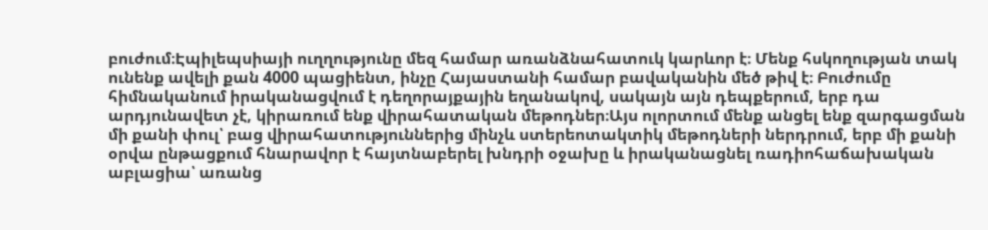բուժում։Էպիլեպսիայի ուղղությունը մեզ համար առանձնահատուկ կարևոր է։ Մենք հսկողության տակ ունենք ավելի քան 4000 պացիենտ, ինչը Հայաստանի համար բավականին մեծ թիվ է։ Բուժումը հիմնականում իրականացվում է դեղորայքային եղանակով, սակայն այն դեպքերում, երբ դա արդյունավետ չէ, կիրառում ենք վիրահատական մեթոդներ։Այս ոլորտում մենք անցել ենք զարգացման մի քանի փուլ՝ բաց վիրահատություններից մինչև ստերեոտակտիկ մեթոդների ներդրում, երբ մի քանի օրվա ընթացքում հնարավոր է հայտնաբերել խնդրի օջախը և իրականացնել ռադիոհաճախական աբլացիա՝ առանց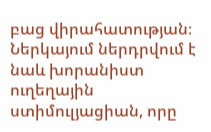բաց վիրահատության։ Ներկայում ներդրվում է նաև խորանիստ ուղեղային ստիմուլյացիան, որը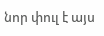նոր փուլ է այս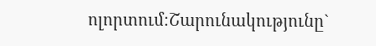ոլորտում։Շարունակությունը`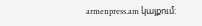armenpress.am կայքում: